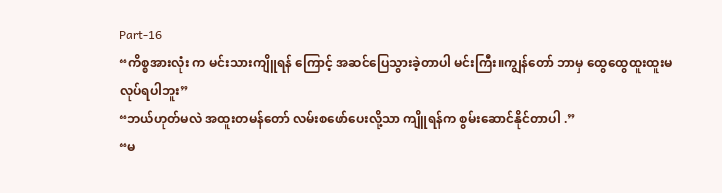Part-16
“ကိစ္စအားလုံး က မင်းသားကျိူရန် ကြောင့် အဆင်ပြေသွားခဲ့တာပါ မင်းကြီး။ကျွန်တော် ဘာမှ ထွေထွေထူးထူးမလုပ်ရပါဘူး”
“ဘယ်ဟုတ်မလဲ အထူးတမန်တော် လမ်းစဖော်ပေးလို့သာ ကျိူရန်က စွမ်းဆောင်နိုင်တာပါ .”
“မ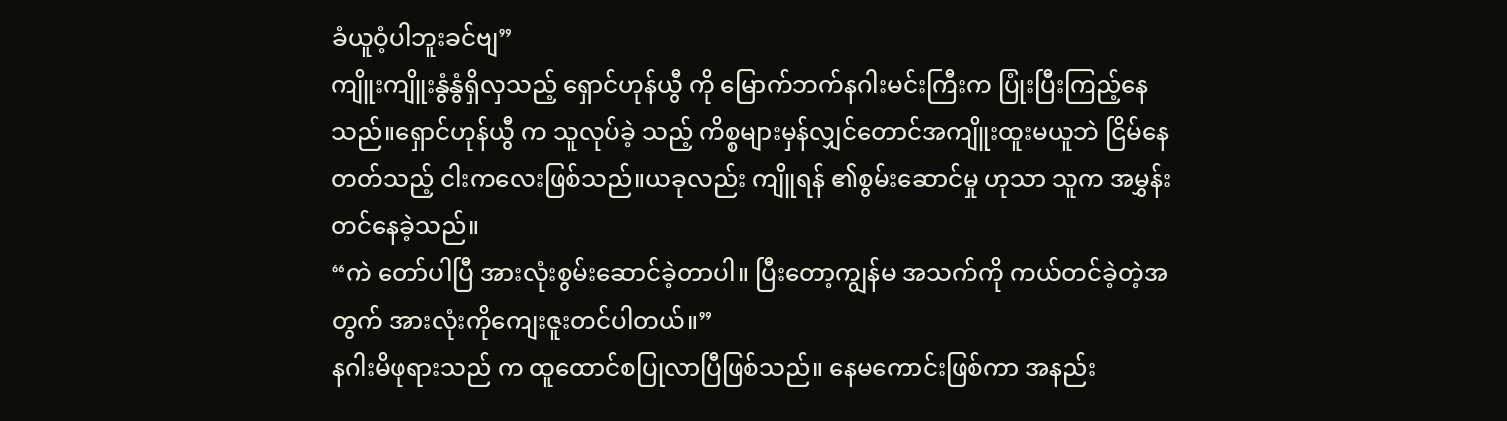ခံယူဝံ့ပါဘူးခင်ဗျ”
ကျိူးကျိူးနွံနွံရှိလှသည့် ရှောင်ဟုန်ယွီ ကို မြောက်ဘက်နဂါးမင်းကြီးက ပြုံးပြီးကြည့်နေသည်။ရှောင်ဟုန်ယွီ က သူလုပ်ခဲ့ သည့် ကိစ္စများမှန်လျှင်တောင်အကျိူးထူးမယူဘဲ ငြိမ်နေတတ်သည့် ငါးကလေးဖြစ်သည်။ယခုလည်း ကျိူရန် ၏စွမ်းဆောင်မှု ဟုသာ သူက အမွှန်းတင်နေခဲ့သည်။
“ကဲ တော်ပါပြီ အားလုံးစွမ်းဆောင်ခဲ့တာပါ။ ပြီးတော့ကျွန်မ အသက်ကို ကယ်တင်ခဲ့တဲ့အတွက် အားလုံးကိုကျေးဇူးတင်ပါတယ်။”
နဂါးမိဖုရားသည် က ထူထောင်စပြုလာပြီဖြစ်သည်။ နေမကောင်းဖြစ်ကာ အနည်း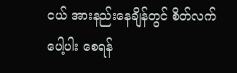ငယ် အားနည်းနေချိန်တွင် စိတ်လက်ပေါ့ပါး စေရန်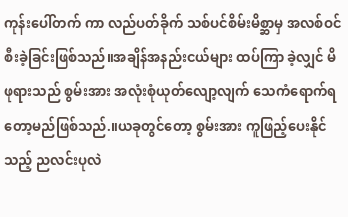ကုန်းပေါ်တက် ကာ လည်ပတ်ခိုက် သစ်ပင်စိမ်းမိစ္ဆာမှ အလစ်ဝင် စီးခဲ့ခြင်းဖြစ်သည်။အချိန်အနည်းငယ်များ ထပ်ကြာ ခဲ့လျှင် မိဖုရားသည် စွမ်းအား အလုံးစုံယုတ်လျော့လျက် သေကံရောက်ရတော့မည်ဖြစ်သည်.။ယခုတွင်တော့ စွမ်းအား ကူဖြည့်ပေးနိုင်သည့် ညလင်းပုလဲ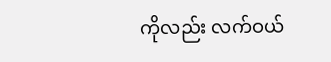ကိုလည်း လက်ဝယ်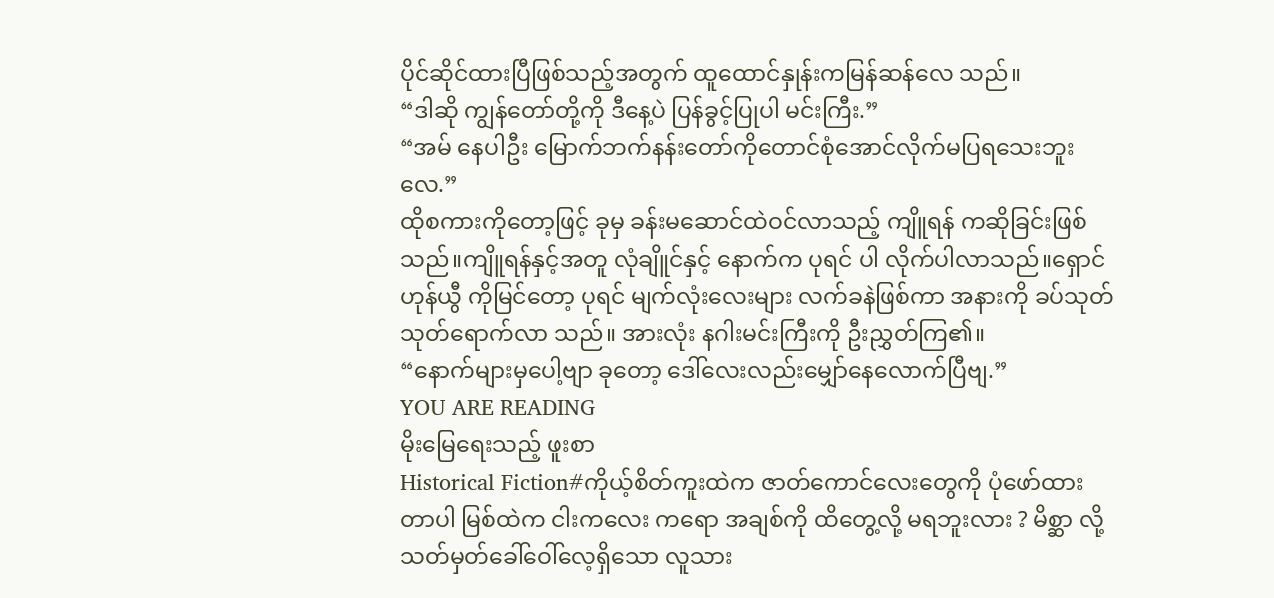ပိုင်ဆိုင်ထားပြီဖြစ်သည့်အတွက် ထူထောင်နှုန်းကမြန်ဆန်လေ သည်။
“ဒါဆို ကျွန်တော်တို့ကို ဒီနေ့ပဲ ပြန်ခွင့်ပြုပါ မင်းကြီး.”
“အမ် နေပါဦး မြောက်ဘက်နန်းတော်ကိုတောင်စုံအောင်လိုက်မပြရသေးဘူးလေ.”
ထိုစကားကိုတော့ဖြင့် ခုမှ ခန်းမဆောင်ထဲဝင်လာသည့် ကျိူရန် ကဆိုခြင်းဖြစ်သည်။ကျိူရန်နှင့်အတူ လုံချိူင်နှင့် နောက်က ပုရင် ပါ လိုက်ပါလာသည်။ရှောင်ဟုန်ယွီ ကိုမြင်တော့ ပုရင် မျက်လုံးလေးများ လက်ခနဲဖြစ်ကာ အနားကို ခပ်သုတ်သုတ်ရောက်လာ သည်။ အားလုံး နဂါးမင်းကြီးကို ဦးညွှတ်ကြ၏။
“နောက်များမှပေါ့ဗျာ ခုတော့ ဒေါ်လေးလည်းမျှော်နေလောက်ပြီဗျ.”
YOU ARE READING
မိုးမြေရေးသည့် ဖူးစာ
Historical Fiction#ကိုယ့်စိတ်ကူးထဲက ဇာတ်ကောင်လေးတွေကို ပုံဖော်ထားတာပါ မြစ်ထဲက ငါးကလေး ကရော အချစ်ကို ထိတွေ့လို့ မရဘူးလား ? မိစ္ဆာ လို့ သတ်မှတ်ခေါ်ဝေါ်လေ့ရှိသော လူသား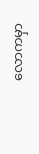လောကမှာ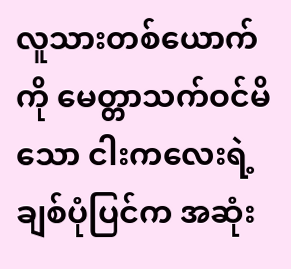လူသားတစ်ယောက်ကို မေတ္တာသက်ဝင်မိသော ငါးကလေးရဲ့ ချစ်ပုံပြင်က အဆုံး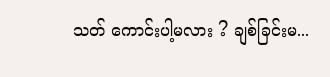သတ် ကောင်းပါ့မလား ? ချစ်ခြင်းမ...